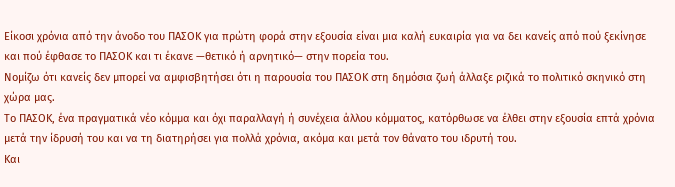Είκοσι χρόνια από την άνοδο του ΠΑΣΟΚ για πρώτη φορά στην εξουσία είναι μια καλή ευκαιρία για να δει κανείς από πού ξεκίνησε και πού έφθασε το ΠΑΣΟΚ και τι έκανε —θετικό ή αρνητικό— στην πορεία του.
Νομίζω ότι κανείς δεν μπορεί να αμφισβητήσει ότι η παρουσία του ΠΑΣΟΚ στη δημόσια ζωή άλλαξε ριζικά το πολιτικό σκηνικό στη χώρα μας.
Το ΠΑΣΟΚ, ένα πραγματικά νέο κόμμα και όχι παραλλαγή ή συνέχεια άλλου κόμματος, κατόρθωσε να έλθει στην εξουσία επτά χρόνια μετά την ίδρυσή του και να τη διατηρήσει για πολλά χρόνια, ακόμα και μετά τον θάνατο του ιδρυτή του.
Και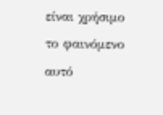είναι χρήσιμο το φαινόμενο αυτό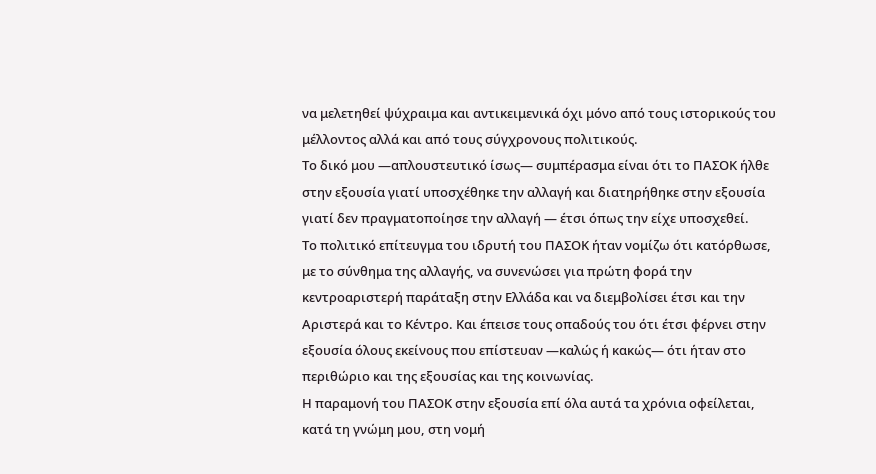να μελετηθεί ψύχραιμα και αντικειμενικά όχι μόνο από τους ιστορικούς του μέλλοντος αλλά και από τους σύγχρονους πολιτικούς.
Το δικό μου —απλουστευτικό ίσως— συμπέρασμα είναι ότι το ΠΑΣΟΚ ήλθε στην εξουσία γιατί υποσχέθηκε την αλλαγή και διατηρήθηκε στην εξουσία γιατί δεν πραγματοποίησε την αλλαγή — έτσι όπως την είχε υποσχεθεί.
Το πολιτικό επίτευγμα του ιδρυτή του ΠΑΣΟΚ ήταν νομίζω ότι κατόρθωσε, με το σύνθημα της αλλαγής, να συνενώσει για πρώτη φορά την κεντροαριστερή παράταξη στην Ελλάδα και να διεμβολίσει έτσι και την Αριστερά και το Κέντρο. Και έπεισε τους οπαδούς του ότι έτσι φέρνει στην εξουσία όλους εκείνους που επίστευαν —καλώς ή κακώς— ότι ήταν στο περιθώριο και της εξουσίας και της κοινωνίας.
Η παραμονή του ΠΑΣΟΚ στην εξουσία επί όλα αυτά τα χρόνια οφείλεται, κατά τη γνώμη μου, στη νομή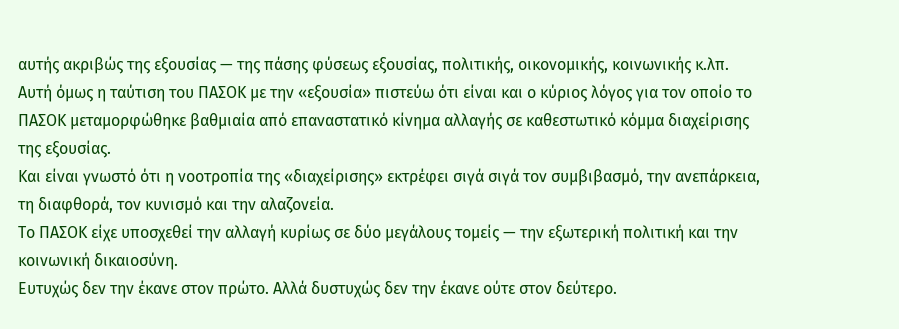αυτής ακριβώς της εξουσίας — της πάσης φύσεως εξουσίας, πολιτικής, οικονομικής, κοινωνικής κ.λπ.
Αυτή όμως η ταύτιση του ΠΑΣΟΚ με την «εξουσία» πιστεύω ότι είναι και ο κύριος λόγος για τον οποίο το ΠΑΣΟΚ μεταμορφώθηκε βαθμιαία από επαναστατικό κίνημα αλλαγής σε καθεστωτικό κόμμα διαχείρισης της εξουσίας.
Και είναι γνωστό ότι η νοοτροπία της «διαχείρισης» εκτρέφει σιγά σιγά τον συμβιβασμό, την ανεπάρκεια, τη διαφθορά, τον κυνισμό και την αλαζονεία.
Το ΠΑΣΟΚ είχε υποσχεθεί την αλλαγή κυρίως σε δύο μεγάλους τομείς — την εξωτερική πολιτική και την κοινωνική δικαιοσύνη.
Ευτυχώς δεν την έκανε στον πρώτο. Αλλά δυστυχώς δεν την έκανε ούτε στον δεύτερο.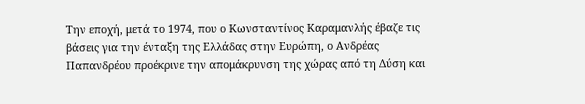Την εποχή, μετά το 1974, που ο Κωνσταντίνος Καραμανλής έβαζε τις βάσεις για την ένταξη της Ελλάδας στην Ευρώπη, ο Ανδρέας Παπανδρέου προέκρινε την απομάκρυνση της χώρας από τη Δύση και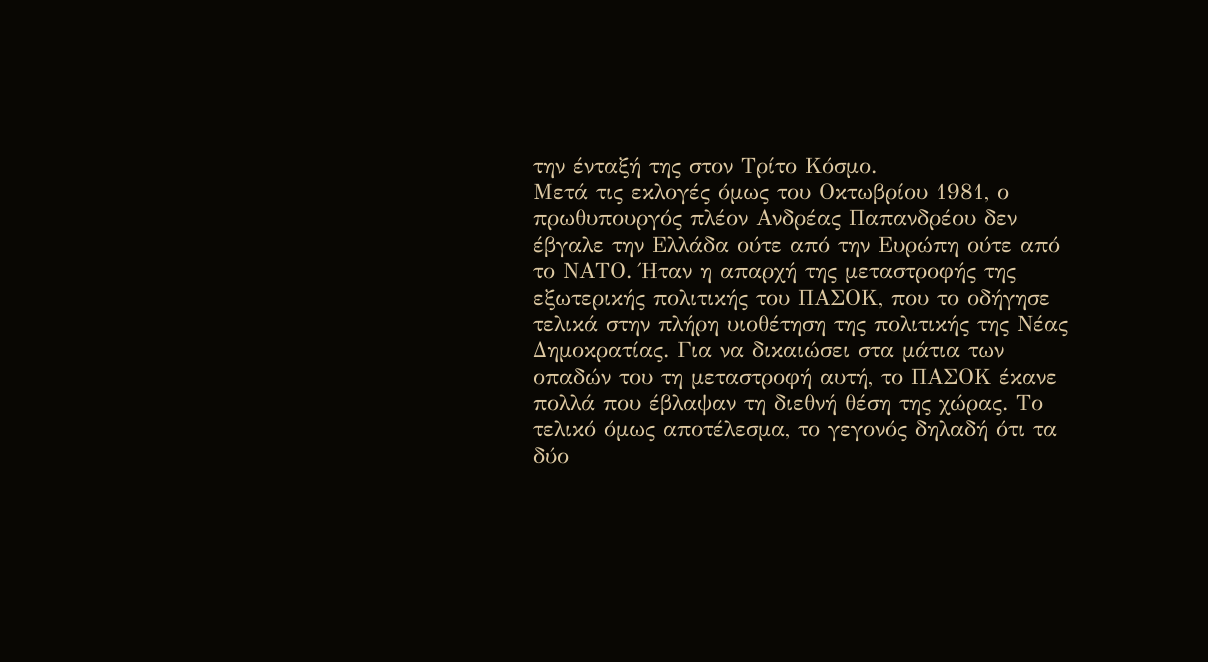την ένταξή της στον Τρίτο Κόσμο.
Μετά τις εκλογές όμως του Οκτωβρίου 1981, ο πρωθυπουργός πλέον Ανδρέας Παπανδρέου δεν έβγαλε την Ελλάδα ούτε από την Ευρώπη ούτε από το ΝΑΤΟ. Ήταν η απαρχή της μεταστροφής της εξωτερικής πολιτικής του ΠΑΣΟΚ, που το οδήγησε τελικά στην πλήρη υιοθέτηση της πολιτικής της Νέας Δημοκρατίας. Για να δικαιώσει στα μάτια των οπαδών του τη μεταστροφή αυτή, το ΠΑΣΟΚ έκανε πολλά που έβλαψαν τη διεθνή θέση της χώρας. Το τελικό όμως αποτέλεσμα, το γεγονός δηλαδή ότι τα δύο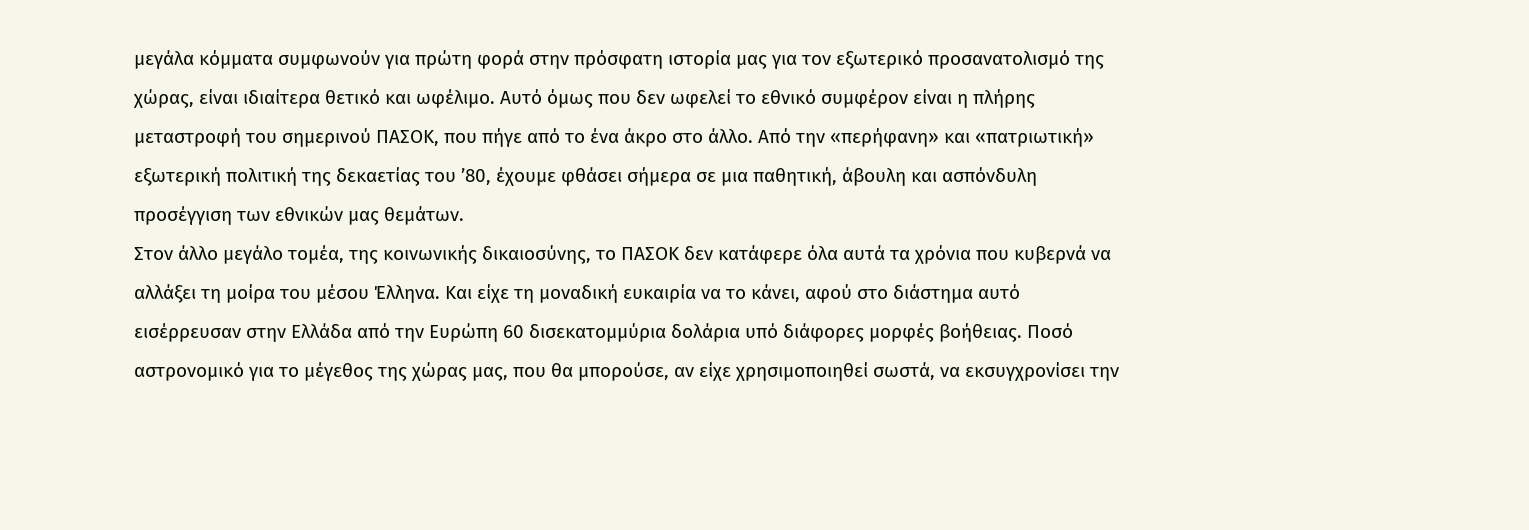μεγάλα κόμματα συμφωνούν για πρώτη φορά στην πρόσφατη ιστορία μας για τον εξωτερικό προσανατολισμό της χώρας, είναι ιδιαίτερα θετικό και ωφέλιμο. Αυτό όμως που δεν ωφελεί το εθνικό συμφέρον είναι η πλήρης μεταστροφή του σημερινού ΠΑΣΟΚ, που πήγε από το ένα άκρο στο άλλο. Από την «περήφανη» και «πατριωτική» εξωτερική πολιτική της δεκαετίας του ’80, έχουμε φθάσει σήμερα σε μια παθητική, άβουλη και ασπόνδυλη προσέγγιση των εθνικών μας θεμάτων.
Στον άλλο μεγάλο τομέα, της κοινωνικής δικαιοσύνης, το ΠΑΣΟΚ δεν κατάφερε όλα αυτά τα χρόνια που κυβερνά να αλλάξει τη μοίρα του μέσου Έλληνα. Και είχε τη μοναδική ευκαιρία να το κάνει, αφού στο διάστημα αυτό εισέρρευσαν στην Ελλάδα από την Ευρώπη 60 δισεκατομμύρια δολάρια υπό διάφορες μορφές βοήθειας. Ποσό αστρονομικό για το μέγεθος της χώρας μας, που θα μπορούσε, αν είχε χρησιμοποιηθεί σωστά, να εκσυγχρονίσει την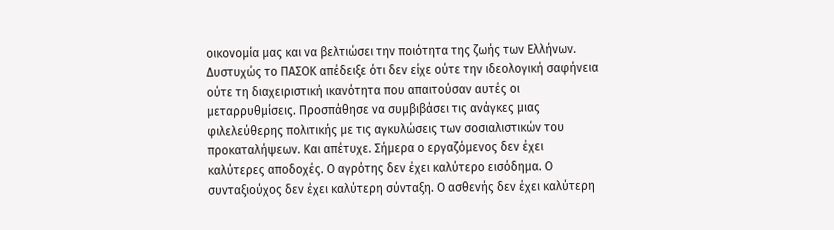οικονομία μας και να βελτιώσει την ποιότητα της ζωής των Ελλήνων. Δυστυχώς το ΠΑΣΟΚ απέδειξε ότι δεν είχε ούτε την ιδεολογική σαφήνεια ούτε τη διαχειριστική ικανότητα που απαιτούσαν αυτές οι μεταρρυθμίσεις. Προσπάθησε να συμβιβάσει τις ανάγκες μιας φιλελεύθερης πολιτικής με τις αγκυλώσεις των σοσιαλιστικών του προκαταλήψεων. Και απέτυχε. Σήμερα ο εργαζόμενος δεν έχει καλύτερες αποδοχές. Ο αγρότης δεν έχει καλύτερο εισόδημα. Ο συνταξιούχος δεν έχει καλύτερη σύνταξη. Ο ασθενής δεν έχει καλύτερη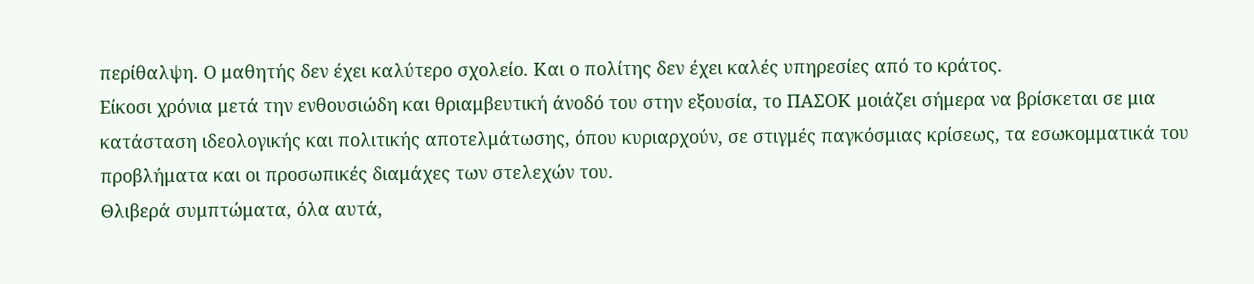περίθαλψη. Ο μαθητής δεν έχει καλύτερο σχολείο. Και ο πολίτης δεν έχει καλές υπηρεσίες από το κράτος.
Είκοσι χρόνια μετά την ενθουσιώδη και θριαμβευτική άνοδό του στην εξουσία, το ΠΑΣΟΚ μοιάζει σήμερα να βρίσκεται σε μια κατάσταση ιδεολογικής και πολιτικής αποτελμάτωσης, όπου κυριαρχούν, σε στιγμές παγκόσμιας κρίσεως, τα εσωκομματικά του προβλήματα και οι προσωπικές διαμάχες των στελεχών του.
Θλιβερά συμπτώματα, όλα αυτά,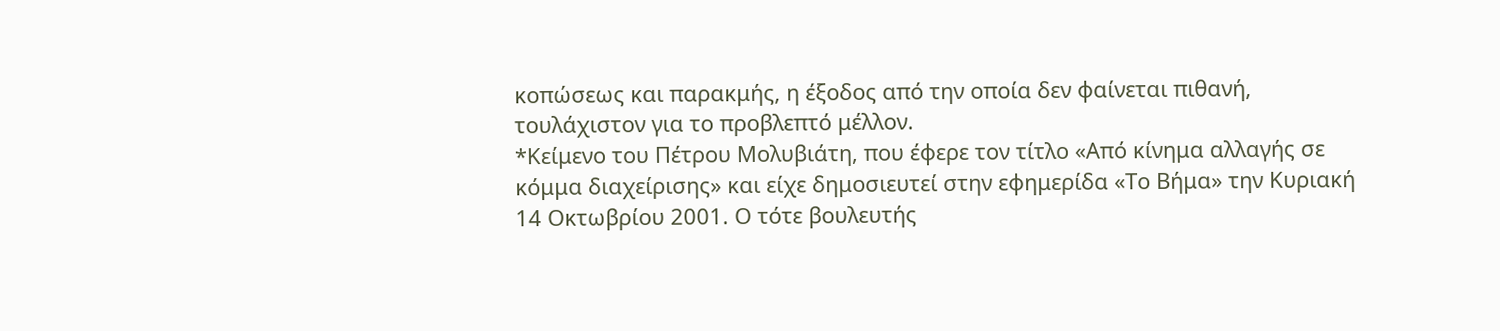κοπώσεως και παρακμής, η έξοδος από την οποία δεν φαίνεται πιθανή, τουλάχιστον για το προβλεπτό μέλλον.
*Κείμενο του Πέτρου Μολυβιάτη, που έφερε τον τίτλο «Από κίνημα αλλαγής σε κόμμα διαχείρισης» και είχε δημοσιευτεί στην εφημερίδα «Το Βήμα» την Κυριακή 14 Οκτωβρίου 2001. Ο τότε βουλευτής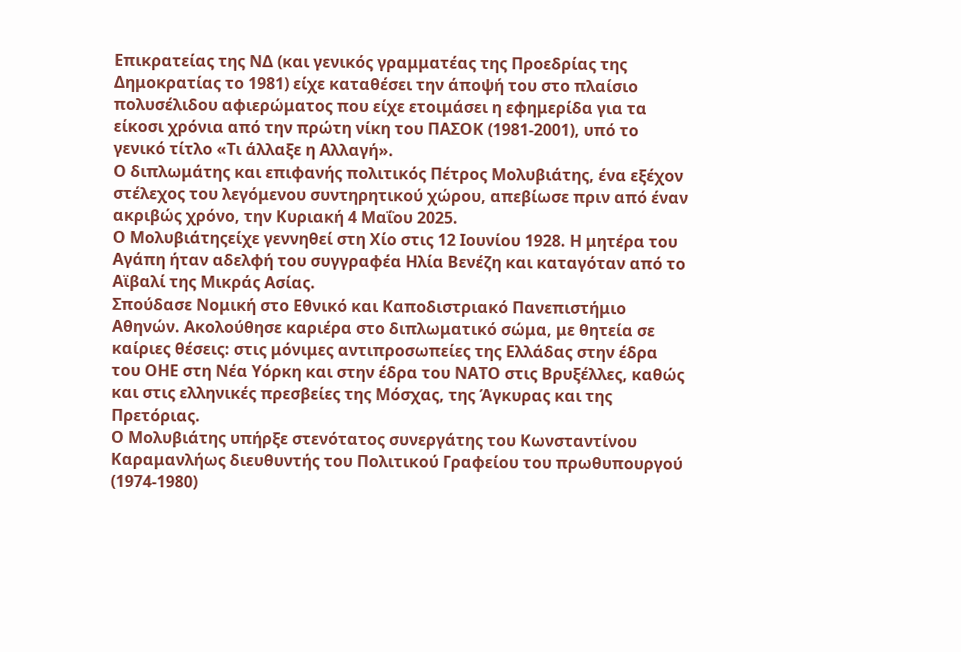Επικρατείας της ΝΔ (και γενικός γραμματέας της Προεδρίας της Δημοκρατίας το 1981) είχε καταθέσει την άποψή του στο πλαίσιο πολυσέλιδου αφιερώματος που είχε ετοιμάσει η εφημερίδα για τα είκοσι χρόνια από την πρώτη νίκη του ΠΑΣΟΚ (1981-2001), υπό το γενικό τίτλο «Τι άλλαξε η Αλλαγή».
Ο διπλωμάτης και επιφανής πολιτικός Πέτρος Μολυβιάτης, ένα εξέχον στέλεχος του λεγόμενου συντηρητικού χώρου, απεβίωσε πριν από έναν ακριβώς χρόνο, την Κυριακή 4 Μαΐου 2025.
Ο Μολυβιάτηςείχε γεννηθεί στη Χίο στις 12 Ιουνίου 1928. Η μητέρα του Αγάπη ήταν αδελφή του συγγραφέα Ηλία Βενέζη και καταγόταν από το Αϊβαλί της Μικράς Ασίας.
Σπούδασε Νομική στο Εθνικό και Καποδιστριακό Πανεπιστήμιο Αθηνών. Ακολούθησε καριέρα στο διπλωματικό σώμα, με θητεία σε καίριες θέσεις: στις μόνιμες αντιπροσωπείες της Ελλάδας στην έδρα του ΟΗΕ στη Νέα Υόρκη και στην έδρα του ΝΑΤΟ στις Βρυξέλλες, καθώς και στις ελληνικές πρεσβείες της Μόσχας, της Άγκυρας και της Πρετόριας.
Ο Μολυβιάτης υπήρξε στενότατος συνεργάτης του Κωνσταντίνου Καραμανλήως διευθυντής του Πολιτικού Γραφείου του πρωθυπουργού (1974-1980)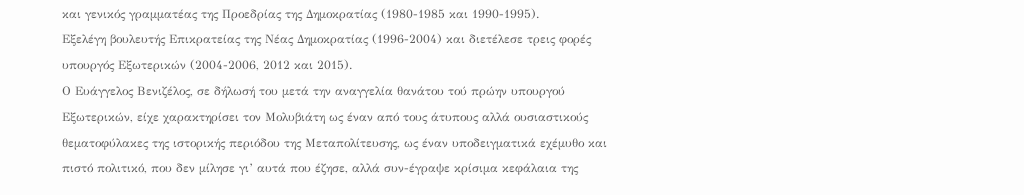και γενικός γραμματέας της Προεδρίας της Δημοκρατίας (1980-1985 και 1990-1995).
Εξελέγη βουλευτής Επικρατείας της Νέας Δημοκρατίας (1996-2004) και διετέλεσε τρεις φορές υπουργός Εξωτερικών (2004-2006, 2012 και 2015).
Ο Ευάγγελος Βενιζέλος, σε δήλωσή του μετά την αναγγελία θανάτου τού πρώην υπουργού Εξωτερικών, είχε χαρακτηρίσει τον Μολυβιάτη ως έναν από τους άτυπους αλλά ουσιαστικούς θεματοφύλακες της ιστορικής περιόδου της Μεταπολίτευσης, ως έναν υποδειγματικά εχέμυθο και πιστό πολιτικό, που δεν μίλησε γι’ αυτά που έζησε, αλλά συν-έγραψε κρίσιμα κεφάλαια της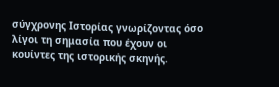σύγχρονης Ιστορίας γνωρίζοντας όσο λίγοι τη σημασία που έχουν οι κουίντες της ιστορικής σκηνής.